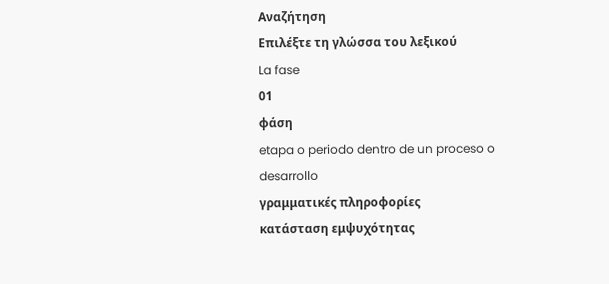Αναζήτηση
Επιλέξτε τη γλώσσα του λεξικού
La fase
01
φάση
etapa o periodo dentro de un proceso o desarrollo
γραμματικές πληροφορίες
κατάσταση εμψυχότητας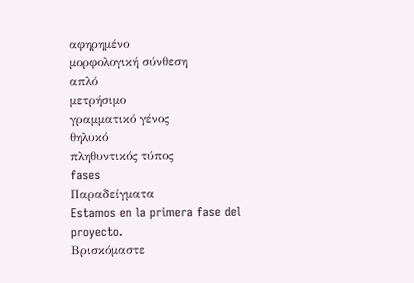αφηρημένο
μορφολογική σύνθεση
απλό
μετρήσιμο
γραμματικό γένος
θηλυκό
πληθυντικός τύπος
fases
Παραδείγματα
Estamos en la primera fase del proyecto.
Βρισκόμαστε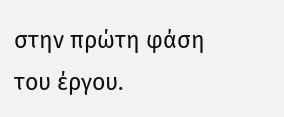στην πρώτη φάση του έργου.